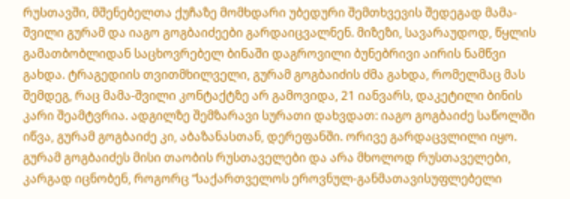რუსთავში, მშენებელთა ქუჩაზე მომხდარი უბედური შემთხვევის შედეგად მამა-შვილი გურამ და იაგო გოგბაიძეები გარდაიცვალნენ. მიზეზი, სავარაუდოდ, წყლის გამათბობლიდან საცხოვრებელ ბინაში დაგროვილი ბუნებრივი აირის ნამწვი გახდა. ტრაგედიის თვითმხილველი, გურამ გოგბაიძის ძმა გახდა, რომელმაც მას შემდეგ, რაც მამა-შვილი კონტაქტზე არ გამოვიდა, 21 იანვარს, დაკეტილი ბინის კარი შეამტვრია. ადგილზე შემზარავი სურათი დახვდათ: იაგო გოგბაიძე საწოლში იწვა, გურამ გოგბაიძე კი, აბაზანასთან, დერეფანში. ორივე გარდაცვლილი იყო.
გურამ გოგბაიძეს მისი თაობის რუსთაველები და არა მხოლოდ რუსთაველები, კარგად იცნობენ, როგორც “საქართველოს ეროვნულ-განმათავისუფლებელი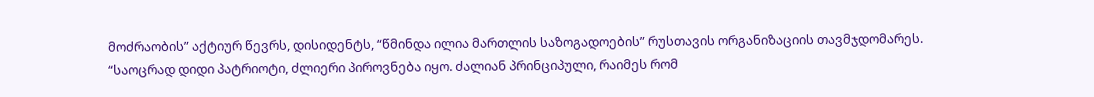მოძრაობის” აქტიურ წევრს, დისიდენტს, “წმინდა ილია მართლის საზოგადოების” რუსთავის ორგანიზაციის თავმჯდომარეს.
“საოცრად დიდი პატრიოტი, ძლიერი პიროვნება იყო. ძალიან პრინციპული, რაიმეს რომ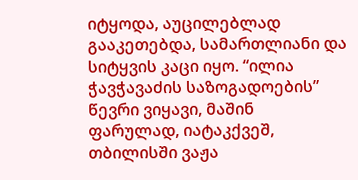იტყოდა, აუცილებლად გააკეთებდა, სამართლიანი და სიტყვის კაცი იყო. “ილია ჭავჭავაძის საზოგადოების” წევრი ვიყავი, მაშინ ფარულად, იატაკქვეშ, თბილისში ვაჟა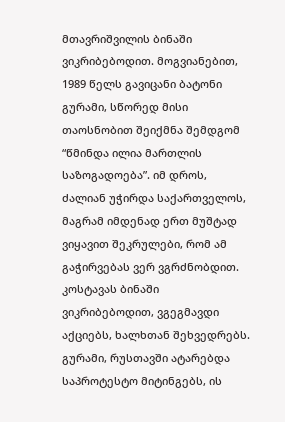მთავრიშვილის ბინაში ვიკრიბებოდით. მოგვიანებით, 1989 წელს გავიცანი ბატონი გურამი, სწორედ მისი თაოსნობით შეიქმნა შემდგომ “წმინდა ილია მართლის საზოგადოება”. იმ დროს, ძალიან უჭირდა საქართველოს, მაგრამ იმდენად ერთ მუშტად ვიყავით შეკრულები, რომ ამ გაჭირვებას ვერ ვგრძნობდით.
კოსტავას ბინაში ვიკრიბებოდით, ვგეგმავდი აქციებს, ხალხთან შეხვედრებს. გურამი, რუსთავში ატარებდა საპროტესტო მიტინგებს, ის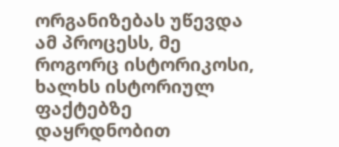ორგანიზებას უწევდა ამ პროცესს, მე როგორც ისტორიკოსი, ხალხს ისტორიულ ფაქტებზე დაყრდნობით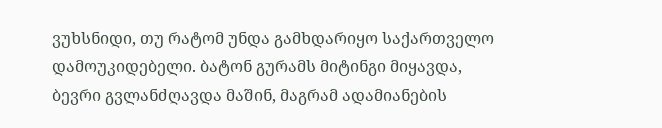ვუხსნიდი, თუ რატომ უნდა გამხდარიყო საქართველო დამოუკიდებელი. ბატონ გურამს მიტინგი მიყავდა, ბევრი გვლანძღავდა მაშინ, მაგრამ ადამიანების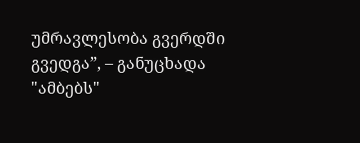უმრავლესობა გვერდში გვედგა”, – განუცხადა "ამბებს"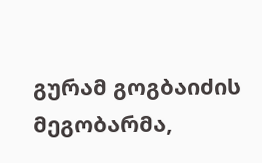გურამ გოგბაიძის მეგობარმა,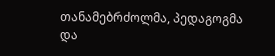თანამებრძოლმა, პედაგოგმა და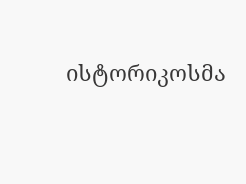ისტორიკოსმა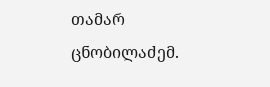თამარ ცნობილაძემ.